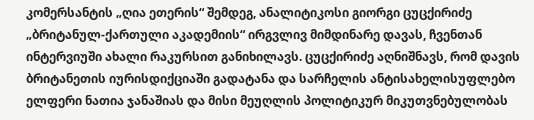კომერსანტის „ღია ეთერის“ შემდეგ, ანალიტიკოსი გიორგი ცუცქირიძე „ბრიტანულ-ქართული აკადემიის“ ირგვლივ მიმდინარე დავას, ჩვენთან ინტერვიუში ახალი რაკურსით განიხილავს. ცუცქირიძე აღნიშნავს, რომ დავის ბრიტანეთის იურისდიქციაში გადატანა და სარჩელის ანტისახელისუფლებო ელფერი ნათია ჯანაშიას და მისი მეუღლის პოლიტიკურ მიკუთვნებულობას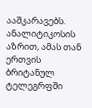ააშკარავებს. ანალიტიკოსის აზრით, ამას თან ერთვის ბრიტანულ ტელეგრფში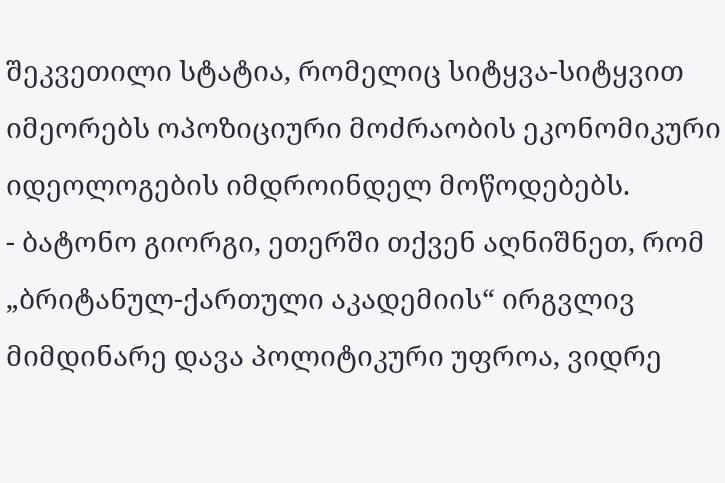შეკვეთილი სტატია, რომელიც სიტყვა-სიტყვით იმეორებს ოპოზიციური მოძრაობის ეკონომიკური იდეოლოგების იმდროინდელ მოწოდებებს.
- ბატონო გიორგი, ეთერში თქვენ აღნიშნეთ, რომ „ბრიტანულ-ქართული აკადემიის“ ირგვლივ მიმდინარე დავა პოლიტიკური უფროა, ვიდრე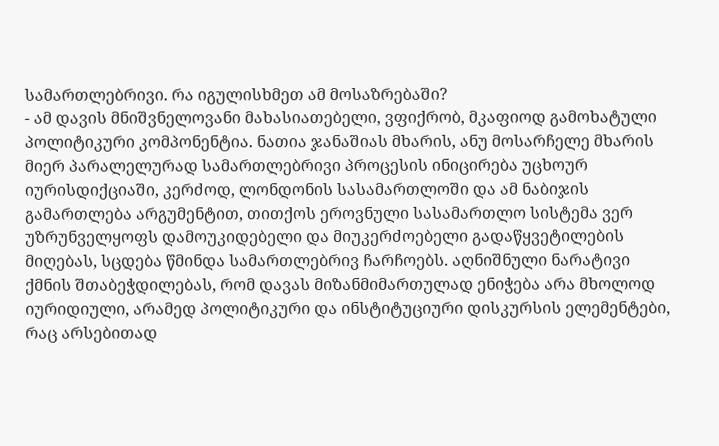სამართლებრივი. რა იგულისხმეთ ამ მოსაზრებაში?
- ამ დავის მნიშვნელოვანი მახასიათებელი, ვფიქრობ, მკაფიოდ გამოხატული პოლიტიკური კომპონენტია. ნათია ჯანაშიას მხარის, ანუ მოსარჩელე მხარის მიერ პარალელურად სამართლებრივი პროცესის ინიცირება უცხოურ იურისდიქციაში, კერძოდ, ლონდონის სასამართლოში და ამ ნაბიჯის გამართლება არგუმენტით, თითქოს ეროვნული სასამართლო სისტემა ვერ უზრუნველყოფს დამოუკიდებელი და მიუკერძოებელი გადაწყვეტილების მიღებას, სცდება წმინდა სამართლებრივ ჩარჩოებს. აღნიშნული ნარატივი ქმნის შთაბეჭდილებას, რომ დავას მიზანმიმართულად ენიჭება არა მხოლოდ იურიდიული, არამედ პოლიტიკური და ინსტიტუციური დისკურსის ელემენტები, რაც არსებითად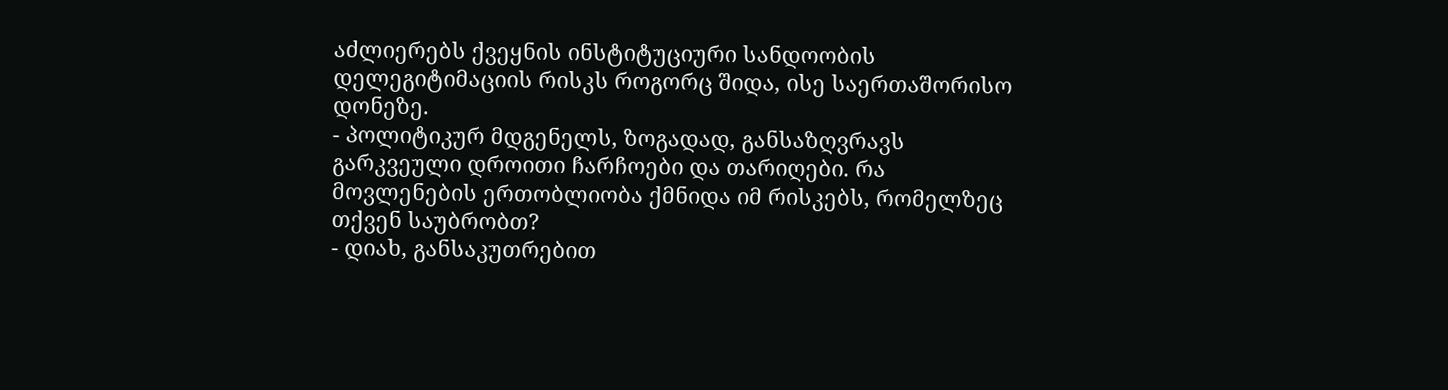აძლიერებს ქვეყნის ინსტიტუციური სანდოობის დელეგიტიმაციის რისკს როგორც შიდა, ისე საერთაშორისო დონეზე.
- პოლიტიკურ მდგენელს, ზოგადად, განსაზღვრავს გარკვეული დროითი ჩარჩოები და თარიღები. რა მოვლენების ერთობლიობა ქმნიდა იმ რისკებს, რომელზეც თქვენ საუბრობთ?
- დიახ, განსაკუთრებით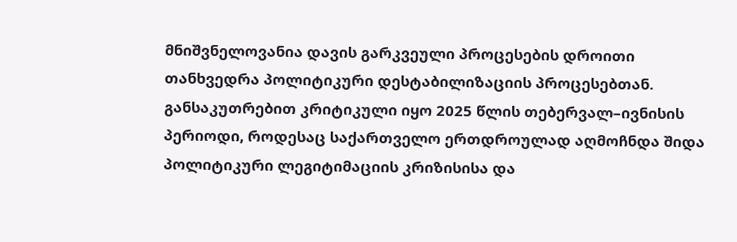მნიშვნელოვანია დავის გარკვეული პროცესების დროითი თანხვედრა პოლიტიკური დესტაბილიზაციის პროცესებთან. განსაკუთრებით კრიტიკული იყო 2025 წლის თებერვალ–ივნისის პერიოდი, როდესაც საქართველო ერთდროულად აღმოჩნდა შიდა პოლიტიკური ლეგიტიმაციის კრიზისისა და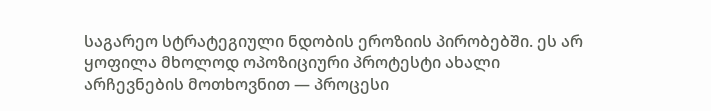საგარეო სტრატეგიული ნდობის ეროზიის პირობებში. ეს არ ყოფილა მხოლოდ ოპოზიციური პროტესტი ახალი არჩევნების მოთხოვნით — პროცესი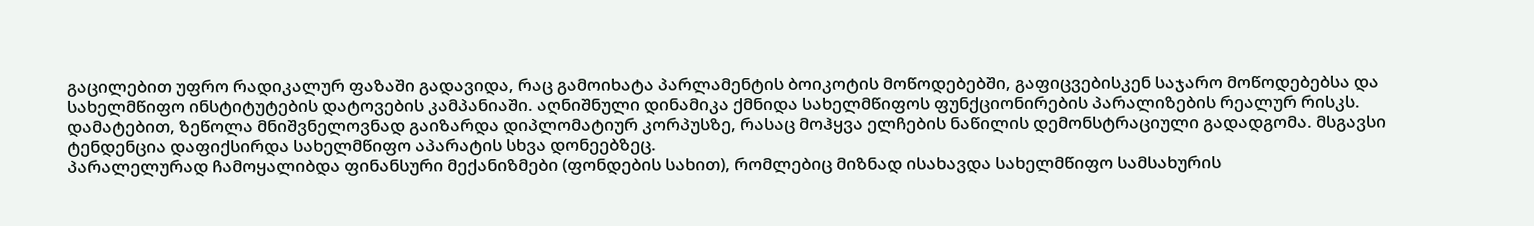გაცილებით უფრო რადიკალურ ფაზაში გადავიდა, რაც გამოიხატა პარლამენტის ბოიკოტის მოწოდებებში, გაფიცვებისკენ საჯარო მოწოდებებსა და სახელმწიფო ინსტიტუტების დატოვების კამპანიაში. აღნიშნული დინამიკა ქმნიდა სახელმწიფოს ფუნქციონირების პარალიზების რეალურ რისკს.
დამატებით, ზეწოლა მნიშვნელოვნად გაიზარდა დიპლომატიურ კორპუსზე, რასაც მოჰყვა ელჩების ნაწილის დემონსტრაციული გადადგომა. მსგავსი ტენდენცია დაფიქსირდა სახელმწიფო აპარატის სხვა დონეებზეც.
პარალელურად ჩამოყალიბდა ფინანსური მექანიზმები (ფონდების სახით), რომლებიც მიზნად ისახავდა სახელმწიფო სამსახურის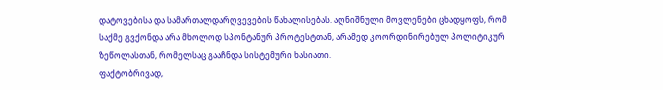დატოვებისა და სამართალდარღვევების წახალისებას. აღნიშნული მოვლენები ცხადყოფს, რომ საქმე გვქონდა არა მხოლოდ სპონტანურ პროტესტთან, არამედ კოორდინირებულ პოლიტიკურ ზეწოლასთან, რომელსაც გააჩნდა სისტემური ხასიათი.
ფაქტობრივად,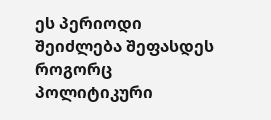ეს პერიოდი შეიძლება შეფასდეს როგორც პოლიტიკური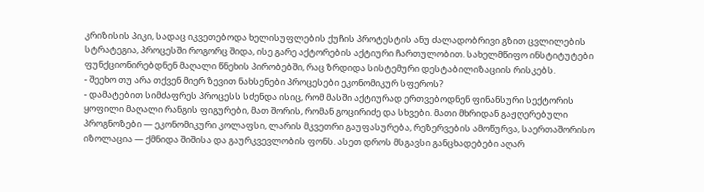კრიზისის პიკი, სადაც იკვეთებოდა ხელისუფლების ქუჩის პროტესტის ანუ ძალადობრივი გზით ცვლილების სტრატეგია, პროცესში როგორც შიდა, ისე გარე აქტორების აქტიური ჩართულობით. სახელმწიფო ინსტიტუტები ფუნქციონირებდნენ მაღალი წნეხის პირობებში, რაც ზრდიდა სისტემური დესტაბილიზაციის რისკებს.
- შეეხო თუ არა თქვენ მიერ ზევით ნახსენები პროცესები ეკონომიკურ სფეროს?
- დამატებით სიმძაფრეს პროცესს სძენდა ისიც, რომ მასში აქტიურად ერთვებოდნენ ფინანსური სექტორის ყოფილი მაღალი რანგის ფიგურები, მათ შორის, რომან გოცირიძე და სხვები. მათი მხრიდან გაჟღერებული პროგნოზები — ეკონომიკური კოლაფსი, ლარის მკვეთრი გაუფასურება, რეზერვების ამოწურვა, საერთაშორისო იზოლაცია — ქმნიდა შიშისა და გაურკვევლობის ფონს. ასეთ დროს მსგავსი განცხადებები აღარ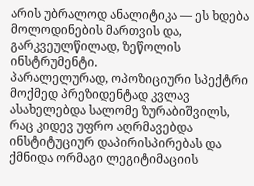არის უბრალოდ ანალიტიკა — ეს ხდება მოლოდინების მართვის და, გარკვეულწილად, ზეწოლის ინსტრუმენტი.
პარალელურად, ოპოზიციური სპექტრი მოქმედ პრეზიდენტად კვლავ ასახელებდა სალომე ზურაბიშვილს, რაც კიდევ უფრო აღრმავებდა ინსტიტუციურ დაპირისპირებას და ქმნიდა ორმაგი ლეგიტიმაციის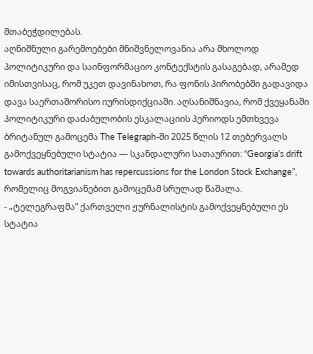შთაბეჭდილებას.
აღნიშნული გარემოებები მნიშვნელოვანია არა მხოლოდ პოლიტიკური და საინფორმაციო კონტექსტის გასაგებად, არამედ იმისთვისაც, რომ უკეთ დავინახოთ, რა ფონის პირობებში გადავიდა დავა საერთაშორისო იურისდიქციაში. აღსანიშნავია, რომ ქვეყანაში პოლიტიკური დაძაბულობის ესკალაციის პერიოდს ემთხვევა ბრიტანულ გამოცემა The Telegraph-ში 2025 წლის 12 თებერვალს გამოქვეყნებული სტატია — სკანდალური სათაურით: “Georgia’s drift towards authoritarianism has repercussions for the London Stock Exchange”, რომელიც მოგვიანებით გამოცემამ სრულად წაშალა.
- „ტელეგრაფმა“ ქართველი ჟურნალისტის გამოქვეყნებული ეს სტატია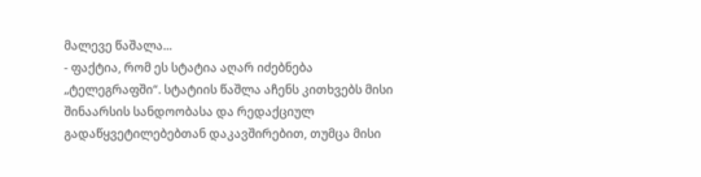მალევე წაშალა...
- ფაქტია, რომ ეს სტატია აღარ იძებნება „ტელეგრაფში“. სტატიის წაშლა აჩენს კითხვებს მისი შინაარსის სანდოობასა და რედაქციულ გადაწყვეტილებებთან დაკავშირებით, თუმცა მისი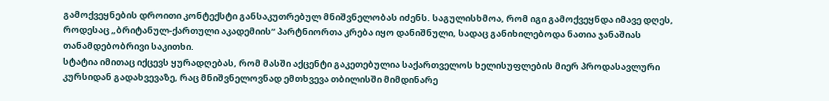გამოქვეყნების დროითი კონტექსტი განსაკუთრებულ მნიშვნელობას იძენს. საგულისხმოა, რომ იგი გამოქვეყნდა იმავე დღეს, როდესაც „ბრიტანულ-ქართული აკადემიის“ პარტნიორთა კრება იყო დანიშნული, სადაც განიხილებოდა ნათია ჯანაშიას თანამდებობრივი საკითხი.
სტატია იმითაც იქცევს ყურადღებას, რომ მასში აქცენტი გაკეთებულია საქართველოს ხელისუფლების მიერ პროდასავლური კურსიდან გადახვევაზე, რაც მნიშვნელოვნად ემთხვევა თბილისში მიმდინარე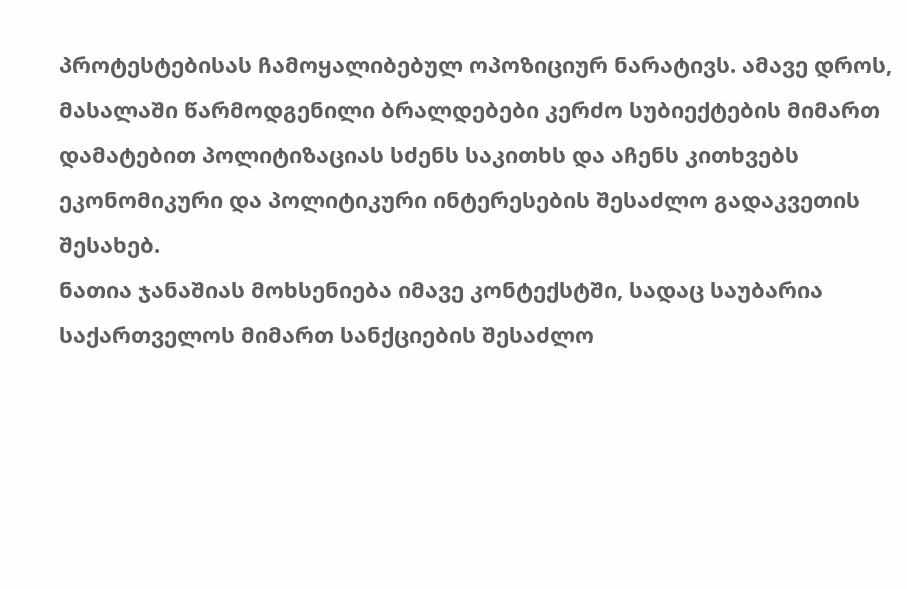პროტესტებისას ჩამოყალიბებულ ოპოზიციურ ნარატივს. ამავე დროს, მასალაში წარმოდგენილი ბრალდებები კერძო სუბიექტების მიმართ დამატებით პოლიტიზაციას სძენს საკითხს და აჩენს კითხვებს ეკონომიკური და პოლიტიკური ინტერესების შესაძლო გადაკვეთის შესახებ.
ნათია ჯანაშიას მოხსენიება იმავე კონტექსტში, სადაც საუბარია საქართველოს მიმართ სანქციების შესაძლო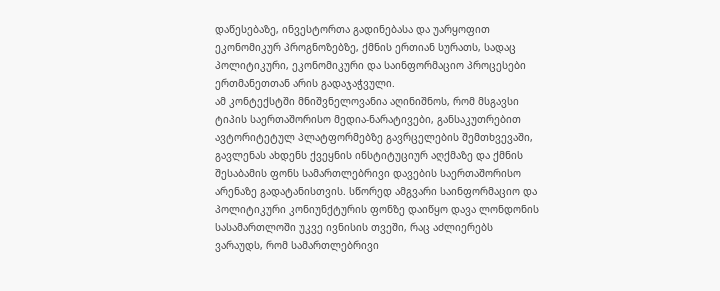დაწესებაზე, ინვესტორთა გადინებასა და უარყოფით ეკონომიკურ პროგნოზებზე, ქმნის ერთიან სურათს, სადაც პოლიტიკური, ეკონომიკური და საინფორმაციო პროცესები ერთმანეთთან არის გადაჯაჭვული.
ამ კონტექსტში მნიშვნელოვანია აღინიშნოს, რომ მსგავსი ტიპის საერთაშორისო მედია-ნარატივები, განსაკუთრებით ავტორიტეტულ პლატფორმებზე გავრცელების შემთხვევაში, გავლენას ახდენს ქვეყნის ინსტიტუციურ აღქმაზე და ქმნის შესაბამის ფონს სამართლებრივი დავების საერთაშორისო არენაზე გადატანისთვის. სწორედ ამგვარი საინფორმაციო და პოლიტიკური კონიუნქტურის ფონზე დაიწყო დავა ლონდონის სასამართლოში უკვე ივნისის თვეში, რაც აძლიერებს ვარაუდს, რომ სამართლებრივი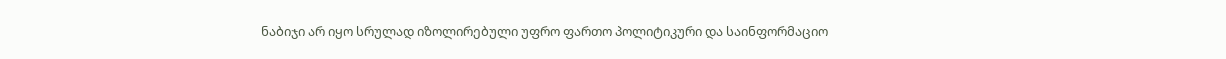ნაბიჯი არ იყო სრულად იზოლირებული უფრო ფართო პოლიტიკური და საინფორმაციო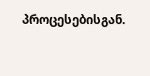პროცესებისგან.